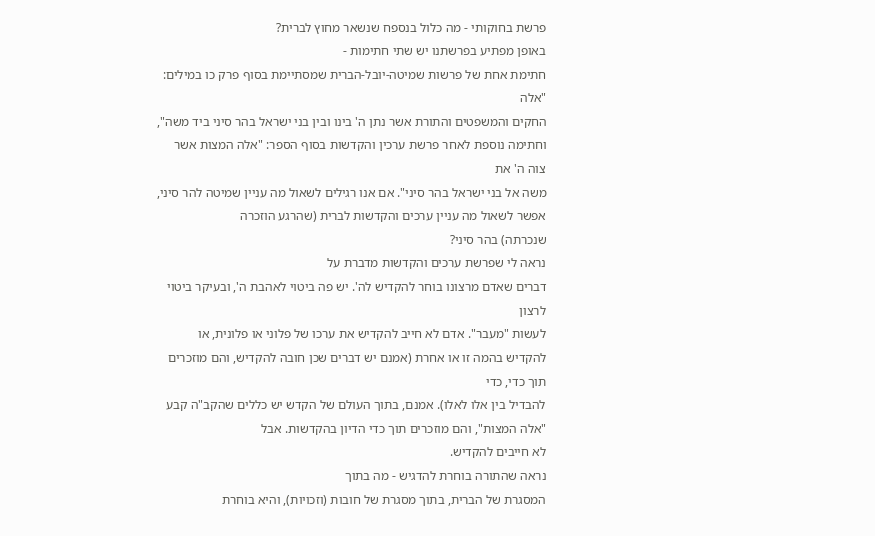פרשת בחוקותי - מה כלול בנספח שנשאר מחוץ לברית?
באופן מפתיע בפרשתנו יש שתי חתימות -
חתימת אחת של פרשות שמיטה-יובל-הברית שמסתיימת בסוף פרק כו במילים: "אלה
החקים והמשפטים והתורת אשר נתן ה' בינו ובין בני ישראל בהר סיני ביד משה",
וחתימה נוספת לאחר פרשת ערכין והקדשות בסוף הספר: "אלה המצות אשר צוה ה' את
משה אל בני ישראל בהר סיני". אם אנו רגילים לשאול מה עניין שמיטה להר סיני,
אפשר לשאול מה עניין ערכים והקדשות לברית (שהרגע הוזכרה
שנכרתה) בהר סיני?
נראה לי שפרשת ערכים והקדשות מדברת על
דברים שאדם מרצונו בוחר להקדיש לה'. יש פה ביטוי לאהבת ה', ובעיקר ביטוי לרצון
לעשות "מעבר". אדם לא חייב להקדיש את ערכו של פלוני או פלונית, או
להקדיש בהמה זו או אחרת (אמנם יש דברים שכן חובה להקדיש, והם מוזכרים תוך כדי, כדי
להבדיל בין אלו לאלו). אמנם, בתוך העולם של הקדש יש כללים שהקב"ה קבע
"אלה המצות", והם מוזכרים תוך כדי הדיון בהקדשות. אבל
לא חייבים להקדיש.
נראה שהתורה בוחרת להדגיש - מה בתוך
המסגרת של הברית, בתוך מסגרת של חובות (וזכויות), והיא בוחרת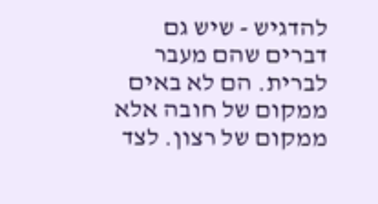להדגיש - שיש גם
דברים שהם מעבר לברית. הם לא באים ממקום של חובה אלא ממקום של רצון. לצד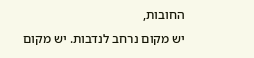החובות,
יש מקום נרחב לנדבות. יש מקום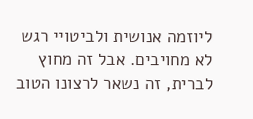ליוזמה אנושית ולביטויי רגש לא מחויבים. אבל זה מחוץ
לברית, זה נשאר לרצונו הטוב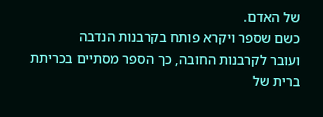של האדם.
כשם שספר ויקרא פותח בקרבנות הנדבה
ועובר לקרבנות החובה, כך הספר מסתיים בכריתת ברית של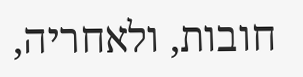חובות, ולאחריה,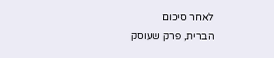לאחר סיכום
הברית, פרק שעוסק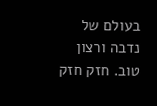בעולם של נדבה ורצון טוב. חזק חזק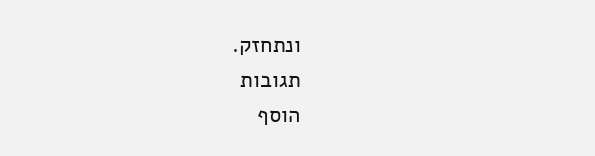ונתחזק.
תגובות
הוסף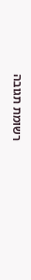רשומת תגובה